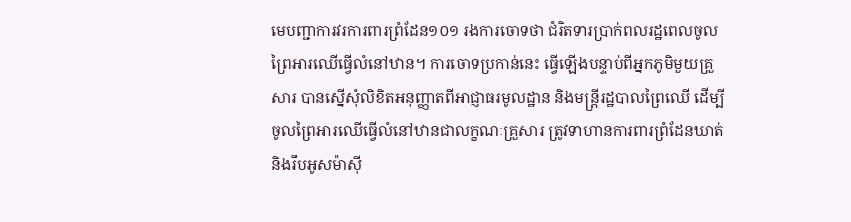មេបញ្ជាការវរការពារព្រំដែន១០១ រងការចោទថា ជំរិតទារប្រាក់ពលរដ្ឋពេលចូលព្រៃអារឈើធ្វើលំនៅឋាន។ ការចោទប្រកាន់នេះ ធ្វើឡើងបន្ទាប់ពីអ្នកភូមិមួយគ្រួសារ បានស្នើសុំលិខិតអនុញ្ញាតពីអាជ្ញាធរមូលដ្ឋាន និងមន្ត្រីរដ្ឋបាលព្រៃឈើ ដើម្បីចូលព្រៃអារឈើធ្វើលំនៅឋានជាលក្ខណៈគ្រួសារ ត្រូវទាហានការពារព្រំដែនឃាត់ និងរឹបអូសម៉ាស៊ី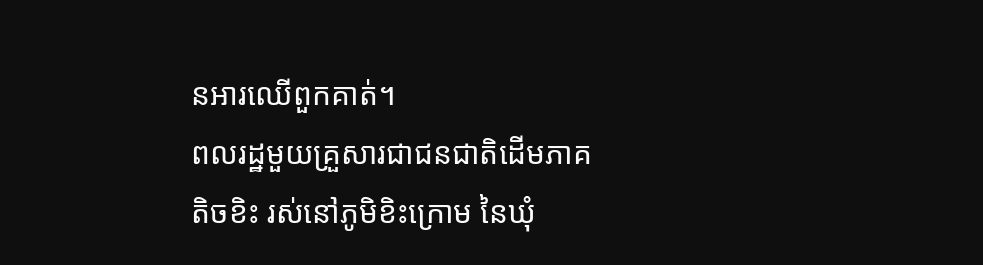នអារឈើពួកគាត់។
ពលរដ្ឋមួយគ្រួសារជាជនជាតិដើមភាគតិចខិះ រស់នៅភូមិខិះក្រោម នៃឃុំ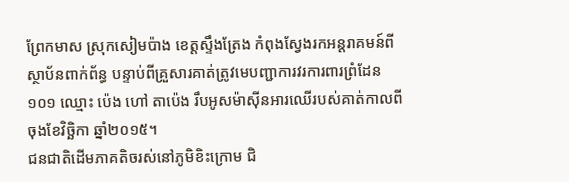ព្រែកមាស ស្រុកសៀមប៉ាង ខេត្តស្ទឹងត្រែង កំពុងស្វែងរកអន្តរាគមន៍ពីស្ថាប័នពាក់ព័ន្ធ បន្ទាប់ពីគ្រួសារគាត់ត្រូវមេបញ្ជាការវរការពារព្រំដែន១០១ ឈ្មោះ ប៉េង ហៅ តាប៉េង រឹបអូសម៉ាស៊ីនអារឈើរបស់គាត់កាលពីចុងខែវិច្ឆិកា ឆ្នាំ២០១៥។
ជនជាតិដើមភាគតិចរស់នៅភូមិខិះក្រោម ជិ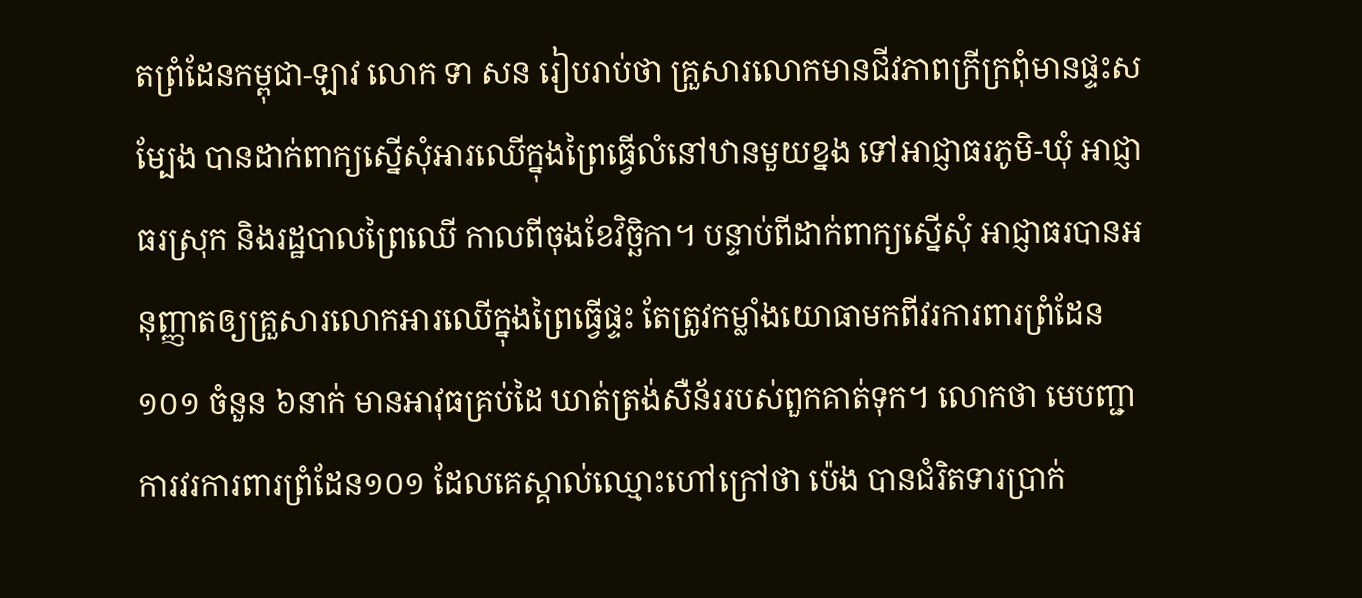តព្រំដែនកម្ពុជា-ឡាវ លោក ទា សន រៀបរាប់ថា គ្រួសារលោកមានជីវភាពក្រីក្រពុំមានផ្ទះសម្បែង បានដាក់ពាក្យស្នើសុំអារឈើក្នុងព្រៃធ្វើលំនៅឋានមួយខ្នង ទៅអាជ្ញាធរភូមិ-ឃុំ អាជ្ញាធរស្រុក និងរដ្ឋបាលព្រៃឈើ កាលពីចុងខែវិច្ឆិកា។ បន្ទាប់ពីដាក់ពាក្យស្នើសុំ អាជ្ញាធរបានអនុញ្ញាតឲ្យគ្រួសារលោកអារឈើក្នុងព្រៃធ្វើផ្ទះ តែត្រូវកម្លាំងយោធាមកពីវរការពារព្រំដែន១០១ ចំនួន ៦នាក់ មានអាវុធគ្រប់ដៃ ឃាត់ត្រង់សឺន័ររបស់ពួកគាត់ទុក។ លោកថា មេបញ្ជាការវរការពារព្រំដែន១០១ ដែលគេស្គាល់ឈ្មោះហៅក្រៅថា ប៉េង បានជំរិតទារប្រាក់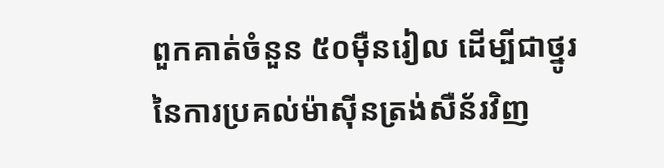ពួកគាត់ចំនួន ៥០ម៉ឺនរៀល ដើម្បីជាថ្នូរនៃការប្រគល់ម៉ាស៊ីនត្រង់សឺន័រវិញ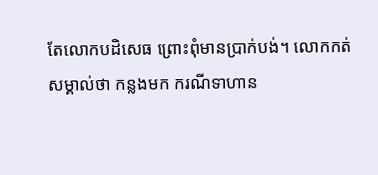តែលោកបដិសេធ ព្រោះពុំមានប្រាក់បង់។ លោកកត់សម្គាល់ថា កន្លងមក ករណីទាហាន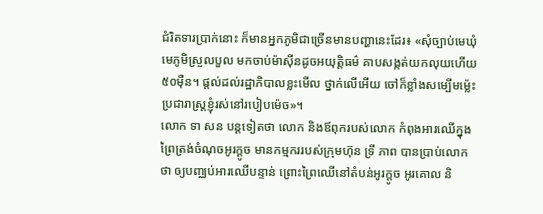ជំរិតទារប្រាក់នោះ ក៏មានអ្នកភូមិជាច្រើនមានបញ្ហានេះដែរ៖ «សុំច្បាប់មេឃុំមេភូមិស្រួលបួល មកចាប់ម៉ាស៊ីនដូចអយុត្តិធម៌ គាបសង្កត់យកលុយហើយ ៥០ម៉ឺន។ ផ្តល់ដល់រដ្ឋាភិបាលខ្លះមើល ថ្នាក់លើអើយ ចៅក៏ខ្លាំងសម្បើមម្ល៉េះ ប្រជារាស្ត្រខ្ញុំរស់នៅរបៀបម៉េច»។
លោក ទា សន បន្តទៀតថា លោក និងឪពុករបស់លោក កំពុងអារឈើក្នុងព្រៃត្រង់ចំណុចអូរក្ដូច មានកម្មកររបស់ក្រុមហ៊ុន ទ្រី ភាព បានប្រាប់លោកថា ឲ្យបញ្ឈប់អារឈើបន្ទាន់ ព្រោះព្រៃឈើនៅតំបន់អូរក្ដូច អូរគោល និ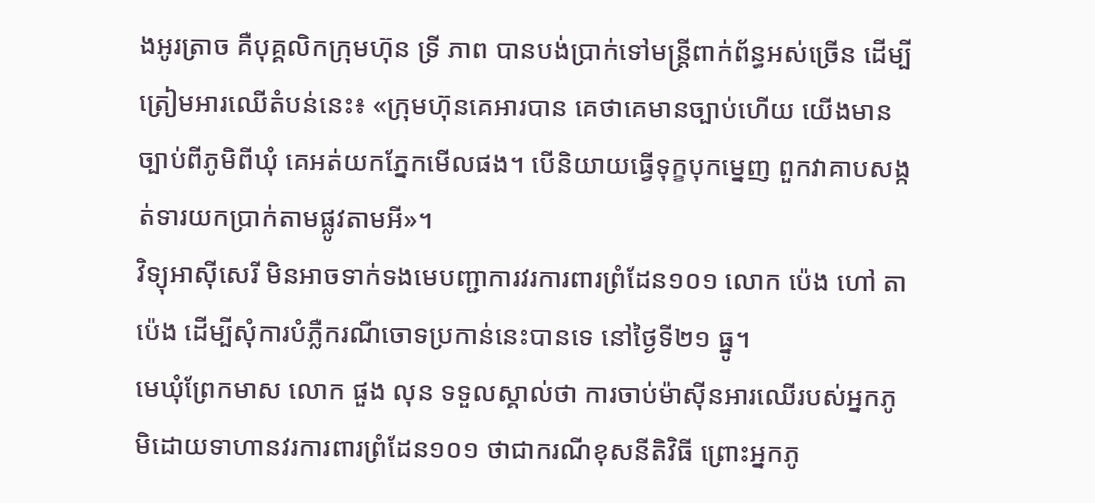ងអូរត្រាច គឺបុគ្គលិកក្រុមហ៊ុន ទ្រី ភាព បានបង់ប្រាក់ទៅមន្ត្រីពាក់ព័ន្ធអស់ច្រើន ដើម្បីត្រៀមអារឈើតំបន់នេះ៖ «ក្រុមហ៊ុនគេអារបាន គេថាគេមានច្បាប់ហើយ យើងមានច្បាប់ពីភូមិពីឃុំ គេអត់យកភ្នែកមើលផង។ បើនិយាយធ្វើទុក្ខបុកម្នេញ ពួកវាគាបសង្កត់ទារយកប្រាក់តាមផ្លូវតាមអី»។
វិទ្យុអាស៊ីសេរី មិនអាចទាក់ទងមេបញ្ជាការវរការពារព្រំដែន១០១ លោក ប៉េង ហៅ តាប៉េង ដើម្បីសុំការបំភ្លឺករណីចោទប្រកាន់នេះបានទេ នៅថ្ងៃទី២១ ធ្នូ។
មេឃុំព្រែកមាស លោក ផួង លុន ទទួលស្គាល់ថា ការចាប់ម៉ាស៊ីនអារឈើរបស់អ្នកភូមិដោយទាហានវរការពារព្រំដែន១០១ ថាជាករណីខុសនីតិវិធី ព្រោះអ្នកភូ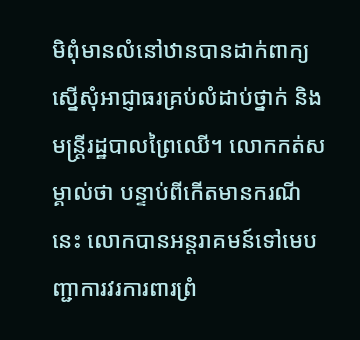មិពុំមានលំនៅឋានបានដាក់ពាក្យស្នើសុំអាជ្ញាធរគ្រប់លំដាប់ថ្នាក់ និងមន្ត្រីរដ្ឋបាលព្រៃឈើ។ លោកកត់សម្គាល់ថា បន្ទាប់ពីកើតមានករណីនេះ លោកបានអន្តរាគមន៍ទៅមេបញ្ជាការវរការពារព្រំ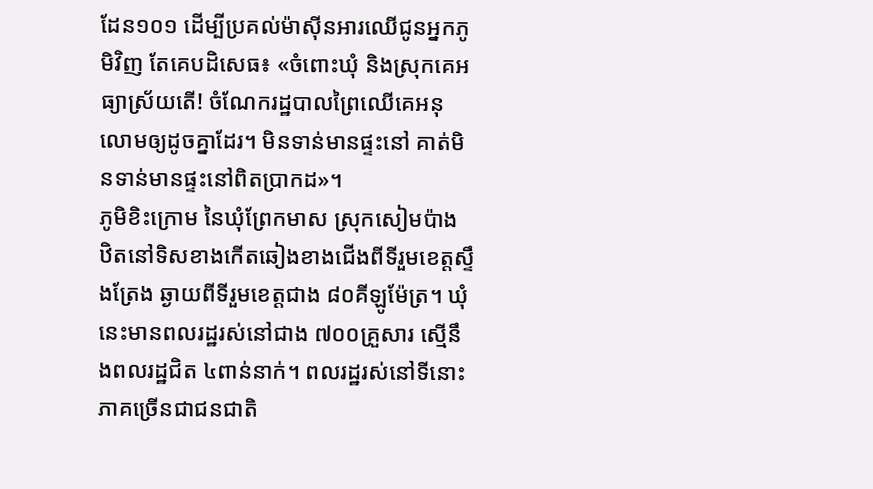ដែន១០១ ដើម្បីប្រគល់ម៉ាស៊ីនអារឈើជូនអ្នកភូមិវិញ តែគេបដិសេធ៖ «ចំពោះឃុំ និងស្រុកគេអធ្យាស្រ័យតើ! ចំណែករដ្ឋបាលព្រៃឈើគេអនុលោមឲ្យដូចគ្នាដែរ។ មិនទាន់មានផ្ទះនៅ គាត់មិនទាន់មានផ្ទះនៅពិតប្រាកដ»។
ភូមិខិះក្រោម នៃឃុំព្រែកមាស ស្រុកសៀមប៉ាង ឋិតនៅទិសខាងកើតឆៀងខាងជើងពីទីរួមខេត្តស្ទឹងត្រែង ឆ្ងាយពីទីរួមខេត្តជាង ៨០គីឡូម៉ែត្រ។ ឃុំនេះមានពលរដ្ឋរស់នៅជាង ៧០០គ្រួសារ ស្មើនឹងពលរដ្ឋជិត ៤ពាន់នាក់។ ពលរដ្ឋរស់នៅទីនោះ ភាគច្រើនជាជនជាតិ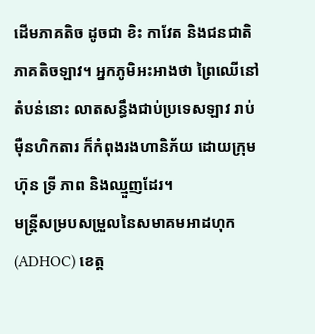ដើមភាគតិច ដូចជា ខិះ កាវែត និងជនជាតិភាគតិចឡាវ។ អ្នកភូមិអះអាងថា ព្រៃឈើនៅតំបន់នោះ លាតសន្ធឹងជាប់ប្រទេសឡាវ រាប់ម៉ឺនហិកតារ ក៏កំពុងរងហានិភ័យ ដោយក្រុមហ៊ុន ទ្រី ភាព និងឈ្មួញដែរ។
មន្ត្រីសម្របសម្រួលនៃសមាគមអាដហុក (ADHOC) ខេត្ត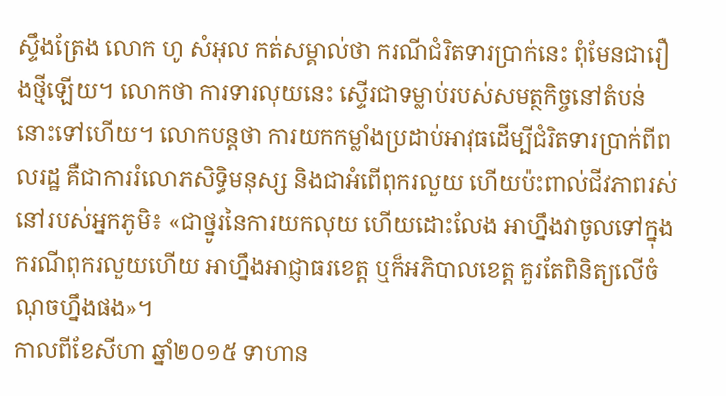ស្ទឹងត្រែង លោក ហូ សំអុល កត់សម្គាល់ថា ករណីជំរិតទារប្រាក់នេះ ពុំមែនជារឿងថ្មីឡើយ។ លោកថា ការទារលុយនេះ ស្ទើរជាទម្លាប់របស់សមត្ថកិច្ចនៅតំបន់នោះទៅហើយ។ លោកបន្តថា ការយកកម្លាំងប្រដាប់អាវុធដើម្បីជំរិតទារប្រាក់ពីពលរដ្ឋ គឺជាការរំលោភសិទ្ធិមនុស្ស និងជាអំពើពុករលួយ ហើយប៉ះពាល់ជីវភាពរស់នៅរបស់អ្នកភូមិ៖ «ជាថ្នូរនៃការយកលុយ ហើយដោះលែង អាហ្នឹងវាចូលទៅក្នុងករណីពុករលួយហើយ អាហ្នឹងអាជ្ញាធរខេត្ត ឬក៏អភិបាលខេត្ត គួរតែពិនិត្យលើចំណុចហ្នឹងផង»។
កាលពីខែសីហា ឆ្នាំ២០១៥ ទាហាន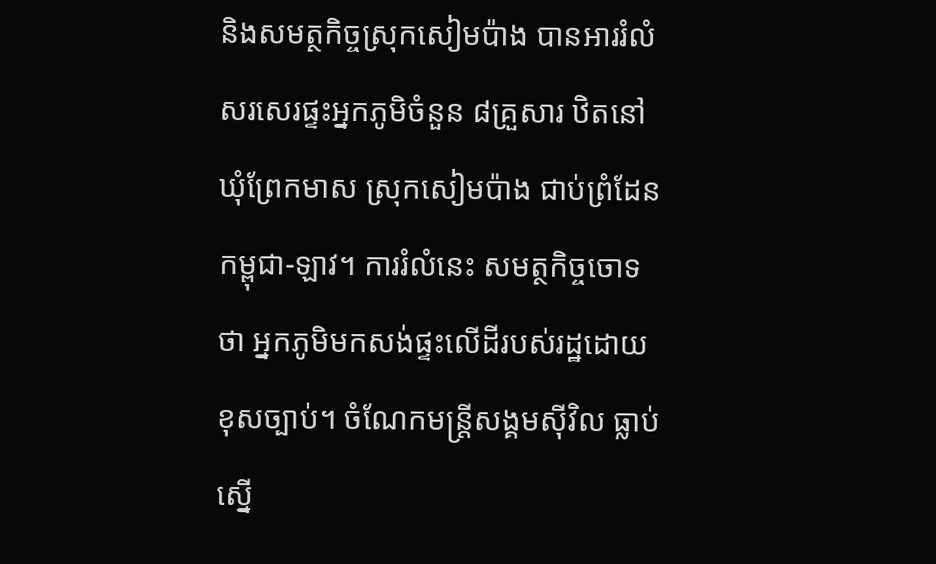និងសមត្ថកិច្ចស្រុកសៀមប៉ាង បានអាររំលំសរសេរផ្ទះអ្នកភូមិចំនួន ៨គ្រួសារ ឋិតនៅឃុំព្រែកមាស ស្រុកសៀមប៉ាង ជាប់ព្រំដែនកម្ពុជា-ឡាវ។ ការរំលំនេះ សមត្ថកិច្ចចោទថា អ្នកភូមិមកសង់ផ្ទះលើដីរបស់រដ្ឋដោយខុសច្បាប់។ ចំណែកមន្ត្រីសង្គមស៊ីវិល ធ្លាប់ស្នើ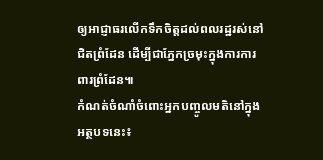ឲ្យអាជ្ញាធរលើកទឹកចិត្តដល់ពលរដ្ឋរស់នៅជិតព្រំដែន ដើម្បីជាភ្នែកច្រមុះក្នុងការការពារព្រំដែន៕
កំណត់ចំណាំចំពោះអ្នកបញ្ចូលមតិនៅក្នុងអត្ថបទនេះ៖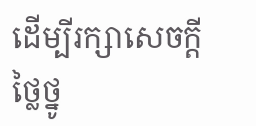ដើម្បីរក្សាសេចក្ដីថ្លៃថ្នូ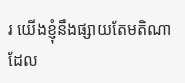រ យើងខ្ញុំនឹងផ្សាយតែមតិណា ដែល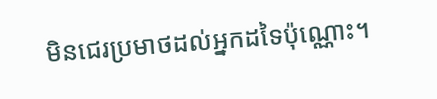មិនជេរប្រមាថដល់អ្នកដទៃប៉ុណ្ណោះ។